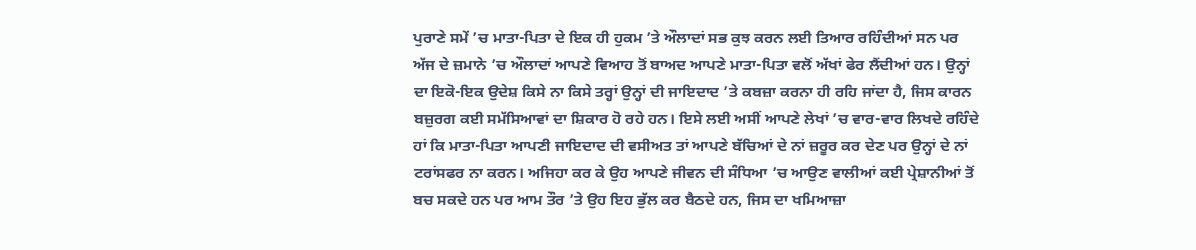ਪੁਰਾਣੇ ਸਮੇਂ ’ਚ ਮਾਤਾ-ਪਿਤਾ ਦੇ ਇਕ ਹੀ ਹੁਕਮ ’ਤੇ ਔਲਾਦਾਂ ਸਭ ਕੁਝ ਕਰਨ ਲਈ ਤਿਆਰ ਰਹਿੰਦੀਆਂ ਸਨ ਪਰ ਅੱਜ ਦੇ ਜ਼ਮਾਨੇ ’ਚ ਔਲਾਦਾਂ ਆਪਣੇ ਵਿਆਹ ਤੋਂ ਬਾਅਦ ਆਪਣੇ ਮਾਤਾ-ਪਿਤਾ ਵਲੋਂ ਅੱਖਾਂ ਫੇਰ ਲੈਂਦੀਆਂ ਹਨ। ਉਨ੍ਹਾਂ ਦਾ ਇਕੋ-ਇਕ ਉਦੇਸ਼ ਕਿਸੇ ਨਾ ਕਿਸੇ ਤਰ੍ਹਾਂ ਉਨ੍ਹਾਂ ਦੀ ਜਾਇਦਾਦ ’ਤੇ ਕਬਜ਼ਾ ਕਰਨਾ ਹੀ ਰਹਿ ਜਾਂਦਾ ਹੈ, ਜਿਸ ਕਾਰਨ ਬਜ਼ੁਰਗ ਕਈ ਸਮੱਸਿਆਵਾਂ ਦਾ ਸ਼ਿਕਾਰ ਹੋ ਰਹੇ ਹਨ। ਇਸੇ ਲਈ ਅਸੀਂ ਆਪਣੇ ਲੇਖਾਂ ’ਚ ਵਾਰ-ਵਾਰ ਲਿਖਦੇ ਰਹਿੰਦੇ ਹਾਂ ਕਿ ਮਾਤਾ-ਪਿਤਾ ਆਪਣੀ ਜਾਇਦਾਦ ਦੀ ਵਸੀਅਤ ਤਾਂ ਆਪਣੇ ਬੱਚਿਆਂ ਦੇ ਨਾਂ ਜ਼ਰੂਰ ਕਰ ਦੇਣ ਪਰ ਉਨ੍ਹਾਂ ਦੇ ਨਾਂ ਟਰਾਂਸਫਰ ਨਾ ਕਰਨ। ਅਜਿਹਾ ਕਰ ਕੇ ਉਹ ਆਪਣੇ ਜੀਵਨ ਦੀ ਸੰਧਿਆ ’ਚ ਆਉਣ ਵਾਲੀਆਂ ਕਈ ਪ੍ਰੇਸ਼ਾਨੀਆਂ ਤੋਂ ਬਚ ਸਕਦੇ ਹਨ ਪਰ ਆਮ ਤੌਰ ’ਤੇ ਉਹ ਇਹ ਭੁੱਲ ਕਰ ਬੈਠਦੇ ਹਨ, ਜਿਸ ਦਾ ਖਮਿਆਜ਼ਾ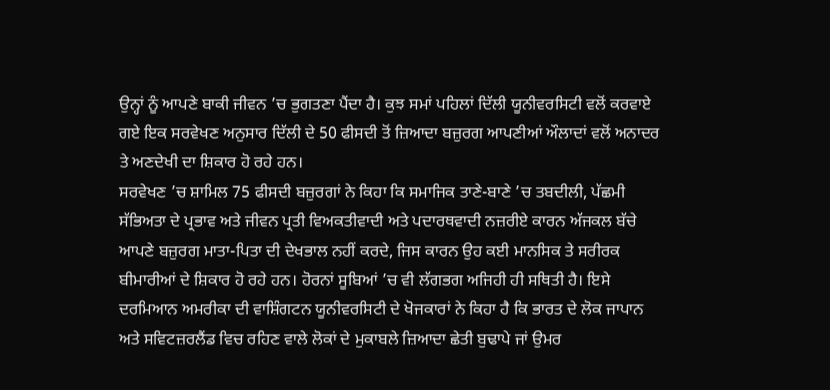ਉਨ੍ਹਾਂ ਨੂੰ ਆਪਣੇ ਬਾਕੀ ਜੀਵਨ ’ਚ ਭੁਗਤਣਾ ਪੈਂਦਾ ਹੈ। ਕੁਝ ਸਮਾਂ ਪਹਿਲਾਂ ਦਿੱਲੀ ਯੂਨੀਵਰਸਿਟੀ ਵਲੋਂ ਕਰਵਾਏ ਗਏ ਇਕ ਸਰਵੇਖਣ ਅਨੁਸਾਰ ਦਿੱਲੀ ਦੇ 50 ਫੀਸਦੀ ਤੋਂ ਜ਼ਿਆਦਾ ਬਜ਼ੁਰਗ ਆਪਣੀਆਂ ਔਲਾਦਾਂ ਵਲੋਂ ਅਨਾਦਰ ਤੇ ਅਣਦੇਖੀ ਦਾ ਸ਼ਿਕਾਰ ਹੋ ਰਹੇ ਹਨ।
ਸਰਵੇਖਣ ’ਚ ਸ਼ਾਮਿਲ 75 ਫੀਸਦੀ ਬਜ਼ੁਰਗਾਂ ਨੇ ਕਿਹਾ ਕਿ ਸਮਾਜਿਕ ਤਾਣੇ-ਬਾਣੇ ’ਚ ਤਬਦੀਲੀ, ਪੱਛਮੀ ਸੱਭਿਅਤਾ ਦੇ ਪ੍ਰਭਾਵ ਅਤੇ ਜੀਵਨ ਪ੍ਰਤੀ ਵਿਅਕਤੀਵਾਦੀ ਅਤੇ ਪਦਾਰਥਵਾਦੀ ਨਜ਼ਰੀਏ ਕਾਰਨ ਅੱਜਕਲ ਬੱਚੇ ਆਪਣੇ ਬਜ਼ੁਰਗ ਮਾਤਾ-ਪਿਤਾ ਦੀ ਦੇਖਭਾਲ ਨਹੀਂ ਕਰਦੇ, ਜਿਸ ਕਾਰਨ ਉਹ ਕਈ ਮਾਨਸਿਕ ਤੇ ਸਰੀਰਕ ਬੀਮਾਰੀਆਂ ਦੇ ਸ਼ਿਕਾਰ ਹੋ ਰਹੇ ਹਨ। ਹੋਰਨਾਂ ਸੂਬਿਆਂ ’ਚ ਵੀ ਲੱਗਭਗ ਅਜਿਹੀ ਹੀ ਸਥਿਤੀ ਹੈ। ਇਸੇ ਦਰਮਿਆਨ ਅਮਰੀਕਾ ਦੀ ਵਾਸ਼ਿੰਗਟਨ ਯੂਨੀਵਰਸਿਟੀ ਦੇ ਖੋਜਕਾਰਾਂ ਨੇ ਕਿਹਾ ਹੈ ਕਿ ਭਾਰਤ ਦੇ ਲੋਕ ਜਾਪਾਨ ਅਤੇ ਸਵਿਟਜ਼ਰਲੈਂਡ ਵਿਚ ਰਹਿਣ ਵਾਲੇ ਲੋਕਾਂ ਦੇ ਮੁਕਾਬਲੇ ਜ਼ਿਆਦਾ ਛੇਤੀ ਬੁਢਾਪੇ ਜਾਂ ਉਮਰ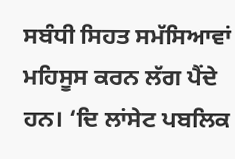ਸਬੰਧੀ ਸਿਹਤ ਸਮੱਸਿਆਵਾਂ ਮਹਿਸੂਸ ਕਰਨ ਲੱਗ ਪੈਂਦੇ ਹਨ। ‘ਦਿ ਲਾਂਸੇਟ ਪਬਲਿਕ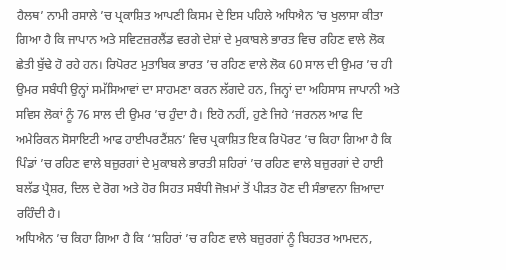ਹੈਲਥ’ ਨਾਮੀ ਰਸਾਲੇ ’ਚ ਪ੍ਰਕਾਸ਼ਿਤ ਆਪਣੀ ਕਿਸਮ ਦੇ ਇਸ ਪਹਿਲੇ ਅਧਿਐਨ ’ਚ ਖੁਲਾਸਾ ਕੀਤਾ ਗਿਆ ਹੈ ਕਿ ਜਾਪਾਨ ਅਤੇ ਸਵਿਟਜ਼ਰਲੈਂਡ ਵਰਗੇ ਦੇਸ਼ਾਂ ਦੇ ਮੁਕਾਬਲੇ ਭਾਰਤ ਵਿਚ ਰਹਿਣ ਵਾਲੇ ਲੋਕ ਛੇਤੀ ਬੁੱਢੇ ਹੋ ਰਹੇ ਹਨ। ਰਿਪੋਰਟ ਮੁਤਾਬਿਕ ਭਾਰਤ ’ਚ ਰਹਿਣ ਵਾਲੇ ਲੋਕ 60 ਸਾਲ ਦੀ ਉਮਰ ’ਚ ਹੀ ਉਮਰ ਸਬੰਧੀ ਉਨ੍ਹਾਂ ਸਮੱਸਿਆਵਾਂ ਦਾ ਸਾਹਮਣਾ ਕਰਨ ਲੱਗਦੇ ਹਨ, ਜਿਨ੍ਹਾਂ ਦਾ ਅਹਿਸਾਸ ਜਾਪਾਨੀ ਅਤੇ ਸਵਿਸ ਲੋਕਾਂ ਨੂੰ 76 ਸਾਲ ਦੀ ਉਮਰ ’ਚ ਹੁੰਦਾ ਹੈ। ਇਹੋ ਨਹੀਂ, ਹੁਣੇ ਜਿਹੇ ‘ਜਰਨਲ ਆਫ ਦਿ ਅਮੇਰਿਕਨ ਸੋਸਾਇਟੀ ਆਫ ਹਾਈਪਰਟੈਂਸ਼ਨ’ ਵਿਚ ਪ੍ਰਕਾਸ਼ਿਤ ਇਕ ਰਿਪੋਰਟ ’ਚ ਕਿਹਾ ਗਿਆ ਹੈ ਕਿ ਪਿੰਡਾਂ ’ਚ ਰਹਿਣ ਵਾਲੇ ਬਜ਼ੁਰਗਾਂ ਦੇ ਮੁਕਾਬਲੇ ਭਾਰਤੀ ਸ਼ਹਿਰਾਂ ’ਚ ਰਹਿਣ ਵਾਲੇ ਬਜ਼ੁਰਗਾਂ ਦੇ ਹਾਈ ਬਲੱਡ ਪ੍ਰੈਸ਼ਰ, ਦਿਲ ਦੇ ਰੋਗ ਅਤੇ ਹੋਰ ਸਿਹਤ ਸਬੰਧੀ ਜੋਖ਼ਮਾਂ ਤੋਂ ਪੀੜਤ ਹੋਣ ਦੀ ਸੰਭਾਵਨਾ ਜ਼ਿਆਦਾ ਰਹਿੰਦੀ ਹੈ।
ਅਧਿਐਨ ’ਚ ਕਿਹਾ ਗਿਆ ਹੈ ਕਿ ‘‘ਸ਼ਹਿਰਾਂ ’ਚ ਰਹਿਣ ਵਾਲੇ ਬਜ਼ੁਰਗਾਂ ਨੂੰ ਬਿਹਤਰ ਆਮਦਨ,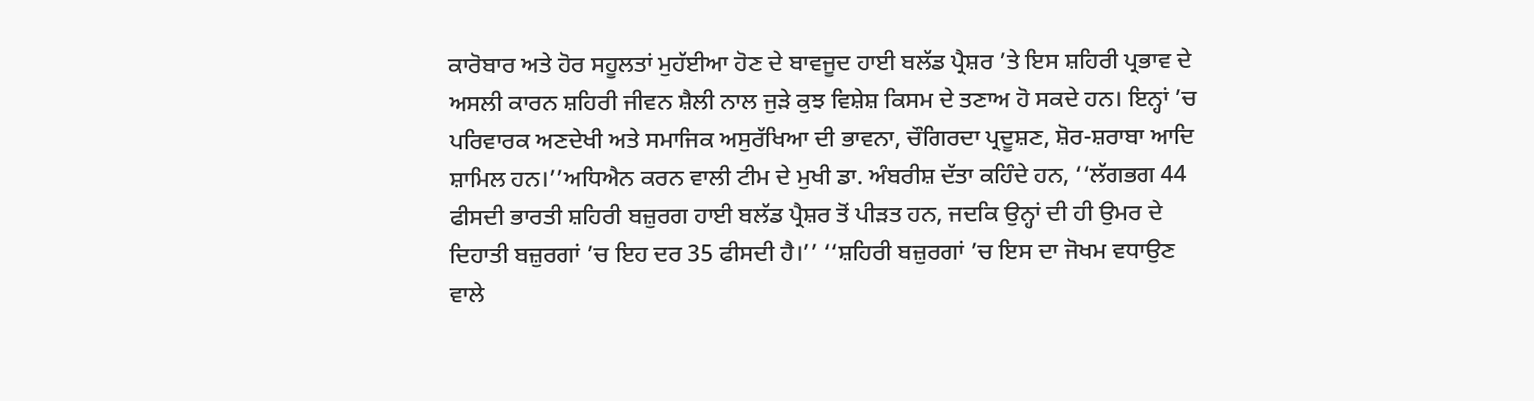ਕਾਰੋਬਾਰ ਅਤੇ ਹੋਰ ਸਹੂਲਤਾਂ ਮੁਹੱਈਆ ਹੋਣ ਦੇ ਬਾਵਜੂਦ ਹਾਈ ਬਲੱਡ ਪ੍ਰੈਸ਼ਰ ’ਤੇ ਇਸ ਸ਼ਹਿਰੀ ਪ੍ਰਭਾਵ ਦੇ ਅਸਲੀ ਕਾਰਨ ਸ਼ਹਿਰੀ ਜੀਵਨ ਸ਼ੈਲੀ ਨਾਲ ਜੁੜੇ ਕੁਝ ਵਿਸ਼ੇਸ਼ ਕਿਸਮ ਦੇ ਤਣਾਅ ਹੋ ਸਕਦੇ ਹਨ। ਇਨ੍ਹਾਂ ’ਚ ਪਰਿਵਾਰਕ ਅਣਦੇਖੀ ਅਤੇ ਸਮਾਜਿਕ ਅਸੁਰੱਖਿਆ ਦੀ ਭਾਵਨਾ, ਚੌਗਿਰਦਾ ਪ੍ਰਦੂਸ਼ਣ, ਸ਼ੋਰ-ਸ਼ਰਾਬਾ ਆਦਿ ਸ਼ਾਮਿਲ ਹਨ।’’ਅਧਿਐਨ ਕਰਨ ਵਾਲੀ ਟੀਮ ਦੇ ਮੁਖੀ ਡਾ. ਅੰਬਰੀਸ਼ ਦੱਤਾ ਕਹਿੰਦੇ ਹਨ, ‘‘ਲੱਗਭਗ 44 ਫੀਸਦੀ ਭਾਰਤੀ ਸ਼ਹਿਰੀ ਬਜ਼ੁਰਗ ਹਾਈ ਬਲੱਡ ਪ੍ਰੈਸ਼ਰ ਤੋਂ ਪੀੜਤ ਹਨ, ਜਦਕਿ ਉਨ੍ਹਾਂ ਦੀ ਹੀ ਉਮਰ ਦੇ ਦਿਹਾਤੀ ਬਜ਼ੁਰਗਾਂ ’ਚ ਇਹ ਦਰ 35 ਫੀਸਦੀ ਹੈ।’’ ‘‘ਸ਼ਹਿਰੀ ਬਜ਼ੁਰਗਾਂ ’ਚ ਇਸ ਦਾ ਜੋਖਮ ਵਧਾਉਣ ਵਾਲੇ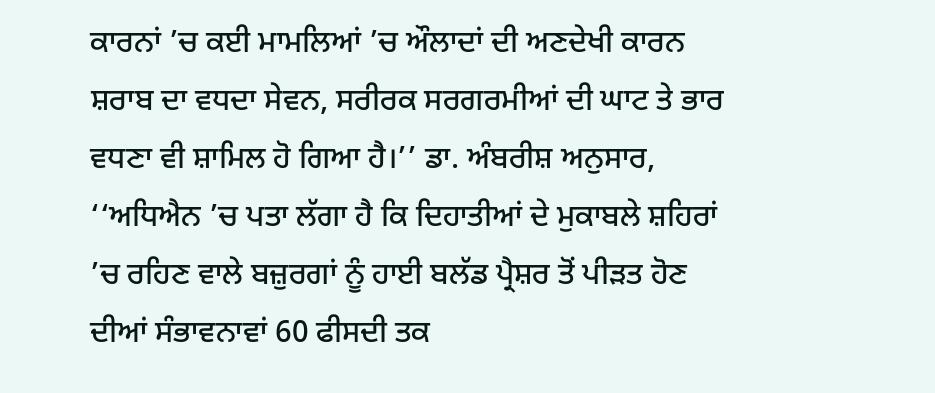ਕਾਰਨਾਂ ’ਚ ਕਈ ਮਾਮਲਿਆਂ ’ਚ ਔਲਾਦਾਂ ਦੀ ਅਣਦੇਖੀ ਕਾਰਨ ਸ਼ਰਾਬ ਦਾ ਵਧਦਾ ਸੇਵਨ, ਸਰੀਰਕ ਸਰਗਰਮੀਆਂ ਦੀ ਘਾਟ ਤੇ ਭਾਰ ਵਧਣਾ ਵੀ ਸ਼ਾਮਿਲ ਹੋ ਗਿਆ ਹੈ।’’ ਡਾ. ਅੰਬਰੀਸ਼ ਅਨੁਸਾਰ, ‘‘ਅਧਿਐਨ ’ਚ ਪਤਾ ਲੱਗਾ ਹੈ ਕਿ ਦਿਹਾਤੀਆਂ ਦੇ ਮੁਕਾਬਲੇ ਸ਼ਹਿਰਾਂ ’ਚ ਰਹਿਣ ਵਾਲੇ ਬਜ਼ੁਰਗਾਂ ਨੂੰ ਹਾਈ ਬਲੱਡ ਪ੍ਰੈਸ਼ਰ ਤੋਂ ਪੀੜਤ ਹੋਣ ਦੀਆਂ ਸੰਭਾਵਨਾਵਾਂ 60 ਫੀਸਦੀ ਤਕ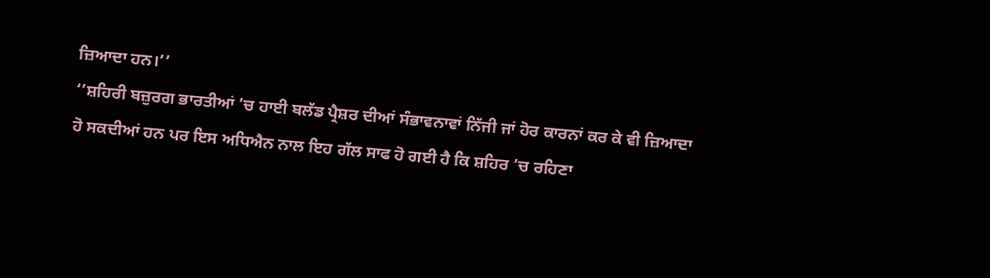ਜ਼ਿਆਦਾ ਹਨ।’’
‘‘ਸ਼ਹਿਰੀ ਬਜ਼ੁਰਗ ਭਾਰਤੀਆਂ ’ਚ ਹਾਈ ਬਲੱਡ ਪ੍ਰੈਸ਼ਰ ਦੀਆਂ ਸੰਭਾਵਨਾਵਾਂ ਨਿੱਜੀ ਜਾਂ ਹੋਰ ਕਾਰਨਾਂ ਕਰ ਕੇ ਵੀ ਜ਼ਿਆਦਾ ਹੋ ਸਕਦੀਆਂ ਹਨ ਪਰ ਇਸ ਅਧਿਐਨ ਨਾਲ ਇਹ ਗੱਲ ਸਾਫ ਹੋ ਗਈ ਹੈ ਕਿ ਸ਼ਹਿਰ ’ਚ ਰਹਿਣਾ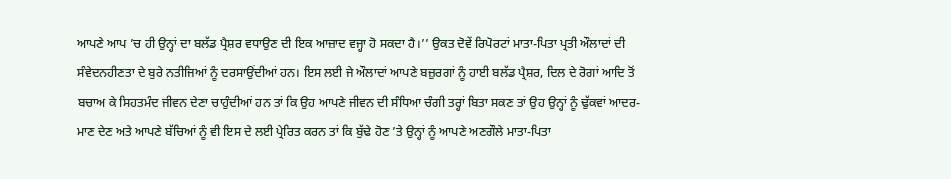ਆਪਣੇ ਆਪ ’ਚ ਹੀ ਉਨ੍ਹਾਂ ਦਾ ਬਲੱਡ ਪ੍ਰੈਸ਼ਰ ਵਧਾਉਣ ਦੀ ਇਕ ਆਜ਼ਾਦ ਵਜ੍ਹਾ ਹੋ ਸਕਦਾ ਹੈ।’’ ਉਕਤ ਦੋਵੇਂ ਰਿਪੋਰਟਾਂ ਮਾਤਾ-ਪਿਤਾ ਪ੍ਰਤੀ ਔਲਾਦਾਂ ਦੀ ਸੰਵੇਦਨਹੀਣਤਾ ਦੇ ਬੁਰੇ ਨਤੀਜਿਆਂ ਨੂੰ ਦਰਸਾਉਂਦੀਆਂ ਹਨ। ਇਸ ਲਈ ਜੇ ਔਲਾਦਾਂ ਆਪਣੇ ਬਜ਼ੁਰਗਾਂ ਨੂੰ ਹਾਈ ਬਲੱਡ ਪ੍ਰੈਸ਼ਰ, ਦਿਲ ਦੇ ਰੋਗਾਂ ਆਦਿ ਤੋਂ ਬਚਾਅ ਕੇ ਸਿਹਤਮੰਦ ਜੀਵਨ ਦੇਣਾ ਚਾਹੁੰਦੀਆਂ ਹਨ ਤਾਂ ਕਿ ਉਹ ਆਪਣੇ ਜੀਵਨ ਦੀ ਸੰਧਿਆ ਚੰਗੀ ਤਰ੍ਹਾਂ ਬਿਤਾ ਸਕਣ ਤਾਂ ਉਹ ਉਨ੍ਹਾਂ ਨੂੰ ਢੁੱਕਵਾਂ ਆਦਰ-ਮਾਣ ਦੇਣ ਅਤੇ ਆਪਣੇ ਬੱਚਿਆਂ ਨੂੰ ਵੀ ਇਸ ਦੇ ਲਈ ਪ੍ਰੇਰਿਤ ਕਰਨ ਤਾਂ ਕਿ ਬੁੱਢੇ ਹੋਣ ’ਤੇ ਉਨ੍ਹਾਂ ਨੂੰ ਆਪਣੇ ਅਣਗੌਲੇ ਮਾਤਾ-ਪਿਤਾ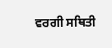ਵਰਗੀ ਸਥਿਤੀ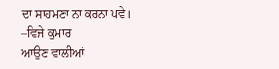ਦਾ ਸਾਹਮਣਾ ਨਾ ਕਰਨਾ ਪਵੇ।
–ਵਿਜੇ ਕੁਮਾਰ
ਆਉਣ ਵਾਲੀਆਂ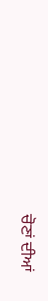ਚੋਣਾਂ ਦੀਆਂ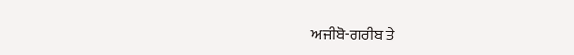ਅਜੀਬੋ-ਗਰੀਬ ਤੇ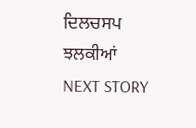ਦਿਲਚਸਪ ਝਲਕੀਆਂ
NEXT STORY